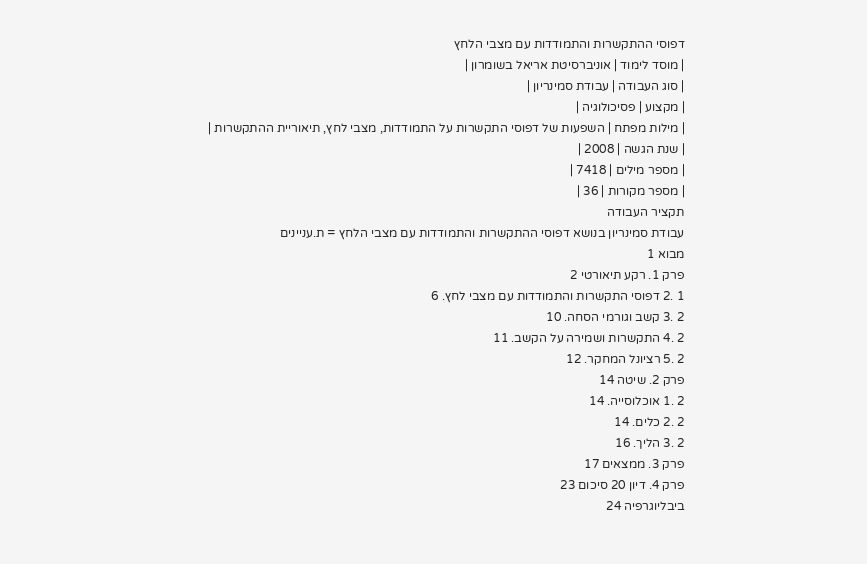דפוסי ההתקשרות והתמודדות עם מצבי הלחץ
| מוסד לימוד | אוניברסיטת אריאל בשומרון |
| סוג העבודה | עבודת סמינריון |
| מקצוע | פסיכולוגיה |
| מילות מפתח | השפעות של דפוסי התקשרות על התמודדות, מצבי לחץ, תיאוריית ההתקשרות |
| שנת הגשה | 2008 |
| מספר מילים | 7418 |
| מספר מקורות | 36 |
תקציר העבודה
עבודת סמינריון בנושא דפוסי ההתקשרות והתמודדות עם מצבי הלחץ = ת.עניינים
מבוא 1
פרק 1. רקע תיאורטי 2
1 .2 דפוסי התקשרות והתמודדות עם מצבי לחץ. 6
2 .3 קשב וגורמי הסחה. 10
2 .4 התקשרות ושמירה על הקשב. 11
2 .5 רציונל המחקר. 12
פרק 2. שיטה 14
2 .1 אוכלוסייה. 14
2 .2 כלים. 14
2 .3 הליך. 16
פרק 3. ממצאים 17
פרק 4. דיון 20 סיכום 23
ביבליוגרפיה 24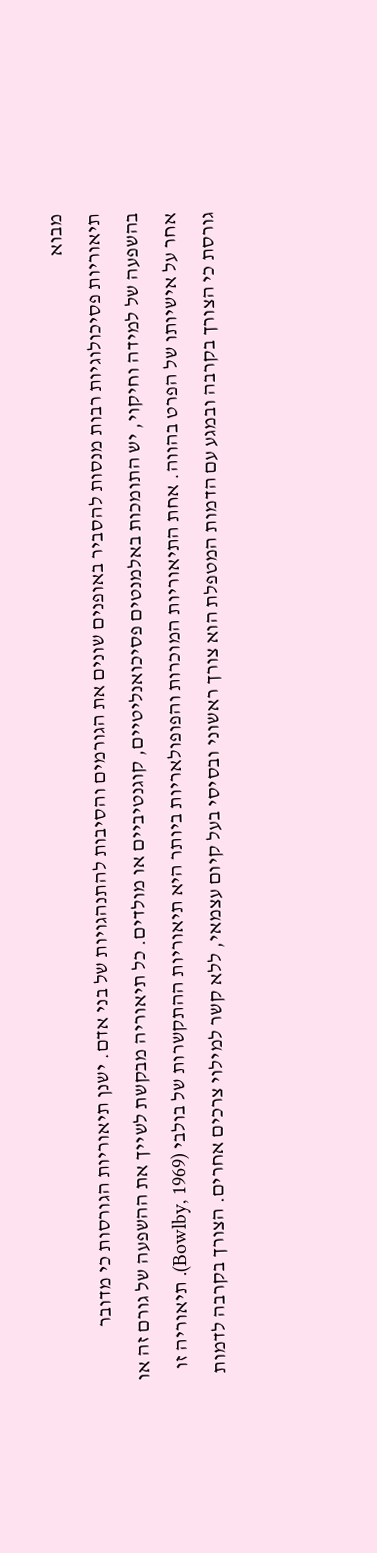מבוא
תיאוריות פסיכולוגיות רבות מנסות להסביר באופנים שונים את הגורמים והסיבות להתנהגויות של בני אדם. ישנן תיאוריות הגורסות כי מדובר בהשפעה של למידה וחיקוי, יש התומכות באלמנטים פסיכואנליטיים, קוגנטיביים או מולדים. כל תיאוריה מבקשת לשייך את ההשפעה של גורם זה או אחר על אישיותו של הפרט בהווה. אחת התיאוריות המוכרות והפופולאריות ביותר היא תיאוריות ההתקשרות של בולבי (Bowlby, 1969). תיאוריה זו גורסת כי הצורך בקרבה ובמגע עם הדמות המטפלת הוא צורך ראשוני ובסיסי בעל קיום עצמאי, ללא קשר למילוי צרכים אחרים. הצורך בקרבה לדמות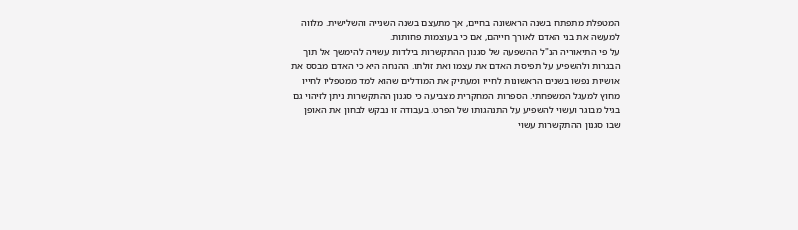המטפלת מתפתח בשנה הראשונה בחיים, אך מתעצם בשנה השנייה והשלישית. מלווה למעשה את בני האדם לאורך חייהם, אם כי בעוצמות פחותות.
על פי התיאוריה הנ"ל ההשפעה של סגנון ההתקשרות בילדות עשויה להימשך אל תוך הבגרות ולהשפיע על תפיסת האדם את עצמו ואת זולתו. ההנחה היא כי האדם מבסס את אושיות נפשו בשנים הראשונות לחייו ומעתיק את המודלים שהוא למד ממטפליו לחייו מחוץ למעגל המשפחתי. הספרות המחקרית מצביעה כי סגנון ההתקשרות ניתן לזיהוי גם בגיל מבוגר ועשוי להשפיע על התנהגותו של הפרט. בעבודה זו נבקש לבחון את האופן שבו סגנון ההתקשרות עשוי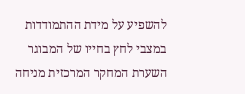להשפיע על מידת ההתמודדות במצבי לחץ בחייו של המבוגר השערת המחקר המרכזית מניחה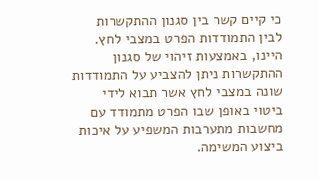כי קיים קשר בין סגנון ההתקשרות לבין התמודדות הפרט במצבי לחץ. היינו, באמצעות זיהוי של סגנון ההתקשרות ניתן להצביע על התמודדות שונה במצבי לחץ אשר תבוא לידי ביטוי באופן שבו הפרט מתמודד עם מחשבות מתערבות המשפיע על איכות ביצוע המשימה.